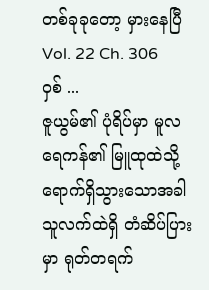တစ်ခုခုတော့ မှားနေပြီ
Vol. 22 Ch. 306
ဝှစ် ...
ဇူယွမ်၏ ပုံရိပ်မှာ မူလရေကန်၏ မြူထုထဲသို့ ရောက်ရှိသွားသောအခါ သူလက်ထဲရှိ တံဆိပ်ပြားမှာ ရုတ်တရက်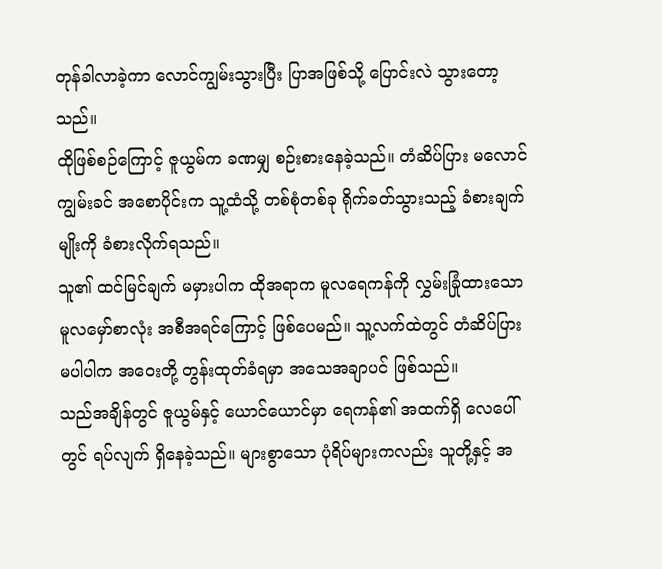တုန်ခါလာခဲ့ကာ လောင်ကျွမ်းသွားပြီး ပြာအဖြစ်သို့ ပြောင်းလဲ သွားတော့သည်။
ထိုဖြစ်စဉ်ကြောင့် ဇူယွမ်က ခဏမျှ စဉ်းစားနေခဲ့သည်။ တံဆိပ်ပြား မလောင်ကျွမ်းခင် အစောပိုင်းက သူ့ထံသို့ တစ်စုံတစ်ခု ရိုက်ခတ်သွားသည့် ခံစားချက်မျိုးကို ခံစားလိုက်ရသည်။
သူ၏ ထင်မြင်ချက် မမှားပါက ထိုအရာက မူလရေကန်ကို လွှမ်းခြုံထားသော မူလမှော်စာလုံး အစီအရင်ကြောင့် ဖြစ်ပေမည်။ သူ့လက်ထဲတွင် တံဆိပ်ပြား မပါပါက အဝေးတို့ တွန်းထုတ်ခံရမှာ အသေအချာပင် ဖြစ်သည်။
သည်အချိန်တွင် ဇူယွမ်နှင့် ယောင်ယောင်မှာ ရေကန်၏ အထက်ရှိ လေပေါ်တွင် ရပ်လျက် ရှိနေခဲ့သည်။ များစွာသော ပုံရိပ်များကလည်း သူတို့နှင့် အ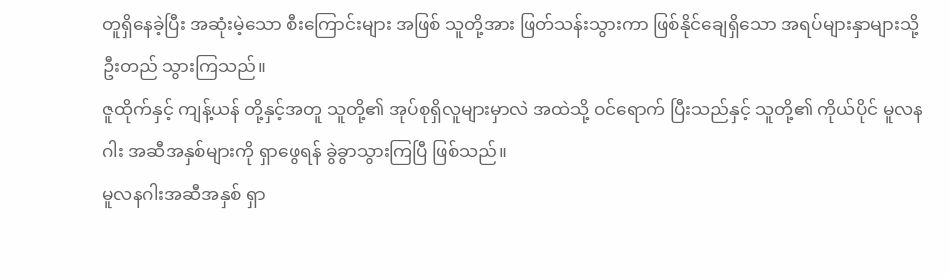တူရှိနေခဲ့ပြီး အဆုံးမဲ့သော စီးကြောင်းများ အဖြစ် သူတို့အား ဖြတ်သန်းသွားကာ ဖြစ်နိုင်ချေရှိသော အရပ်များနှာများသို့ ဦးတည် သွားကြသည်။
ဇူထိုက်နှင့် ကျန့်ယန် တို့နှင့်အတူ သူတို့၏ အုပ်စုရှိလူများမှာလဲ အထဲသို့ ဝင်ရောက် ပြီးသည်နှင့် သူတို့၏ ကိုယ်ပိုင် မူလနဂါး အဆီအနှစ်များကို ရှာဖွေရန် ခွဲခွာသွားကြပြီ ဖြစ်သည်။
မူလနဂါးအဆီအနှစ် ရှာ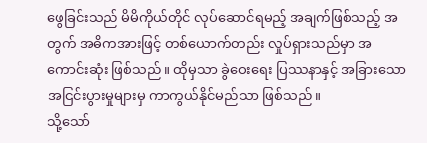ဖွေခြင်းသည် မိမိကိုယ်တိုင် လုပ်ဆောင်ရမည့် အချက်ဖြစ်သည့် အတွက် အဓိကအားဖြင့် တစ်ယောက်တည်း လှုပ်ရှားသည်မှာ အကောင်းဆုံး ဖြစ်သည်။ ထိုမှသာ ခွဲဝေးရေး ပြဿနာနှင့် အခြားသော အငြင်းပွားမှုများမှ ကာကွယ်နိုင်မည်သာ ဖြစ်သည်။
သို့သော်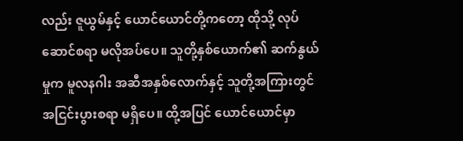လည်း ဇူယွမ်နှင့် ယောင်ယောင်တို့ကတော့ ထိုသို့ လုပ်ဆောင်စရာ မလိုအပ်ပေ။ သူတို့နှစ်ယောက်၏ ဆက်နွယ်မှုက မူလနဂါး အဆီအနှစ်လောက်နှင့် သူတို့အကြားတွင် အငြင်းပွားစရာ မရှိပေ။ ထို့အပြင် ယောင်ယောင်မှာ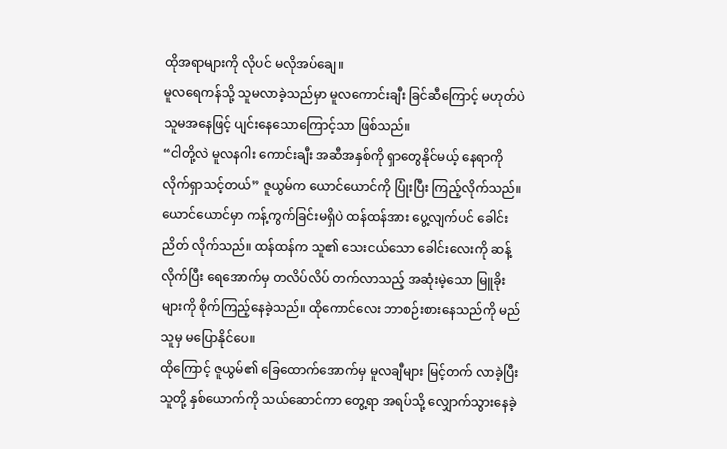ထိုအရာများကို လိုပင် မလိုအပ်ချေ။
မူလရေကန်သို့ သူမလာခဲ့သည်မှာ မူလကောင်းချီး ခြင်ဆီကြောင့် မဟုတ်ပဲ သူမအနေဖြင့် ပျင်းနေသောကြောင့်သာ ဖြစ်သည်။
“ငါတို့လဲ မူလနဂါး ကောင်းချီး အဆီအနှစ်ကို ရှာတွေနိုင်မယ့် နေရာကို လိုက်ရှာသင့်တယ်” ဇူယွမ်က ယောင်ယောင်ကို ပြုံးပြီး ကြည့်လိုက်သည်။
ယောင်ယောင်မှာ ကန့်ကွက်ခြင်းမရှိပဲ ထန်ထန်အား ပွေ့လျက်ပင် ခေါင်းညိတ် လိုက်သည်။ ထန်ထန်က သူ၏ သေးငယ်သော ခေါင်းလေးကို ဆန့်လိုက်ပြီး ရေအောက်မှ တလိပ်လိပ် တက်လာသည့် အဆုံးမဲ့သော မြူခိုးများကို စိုက်ကြည့်နေခဲ့သည်။ ထိုကောင်လေး ဘာစဉ်းစားနေသည်ကို မည်သူမှ မပြောနိုင်ပေ။
ထိုကြောင့် ဇူယွမ်၏ ခြေထောက်အောက်မှ မူလချီများ မြင့်တက် လာခဲ့ပြီး သူတို့ နှစ်ယောက်ကို သယ်ဆောင်ကာ တွေ့ရာ အရပ်သို့ လျှောက်သွားနေခဲ့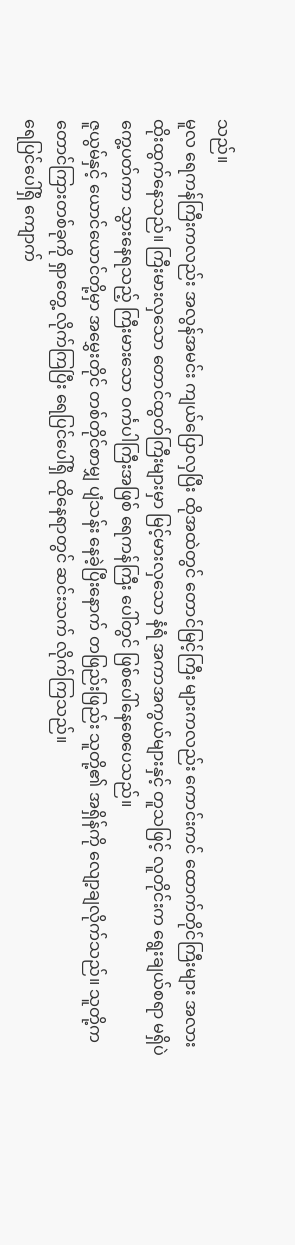သည်။
မူလ ရေကန်ကြီးကလည်း အလွန်အမင်း ကျယ်ပြောလှပြီး ထိုအထဲတွင် တောင်မြင့်ကြီး များကလည်း ကောင်းကင် ထောက်တိုင်ကြီးများ အလား ထိုးထွက်နေသည်။ ကြီးမားလှသော တောင်ထွတ်ကြီးများမှာ မြင့်မားလှသော နံရံ အကာအကွယ်များနှင့် တူသဖြင့် လူတိုင်းက ရွေးချယ်စရာ မရှိပဲ ကွေ့ပတ်ကာ သွားနေရသည့် ကြီးမားသော ဝင်္ကပါကြီးအဖြစ် ရေကန်ကြီး ပေါ်တွင် ဖြစ်ပေါ်နေစေပေသည်။
ဇူယွမ်နှင့် ယောင်ယောင်တို့မှာ အမွှေးတိုင် တစ်တိုင်စာမျှ ပျံသန်း နေခဲ့ပြီးနောက် တဖြည်းဖြည်း သူတို့၏ အရှိန်ကို လျော့ချလိုက်သည်။ သူတို့က တောင်ကြားတစ်ခုကို ရှာတွေ့ လိုက်ကြပြီး ရေပြင်ပေါ်ရှိ ထိုနေရာတွင် ဆင်းသက် လိုက်ကြသည်။
ရေပြင်ပေါ်ရှိ ကျောက်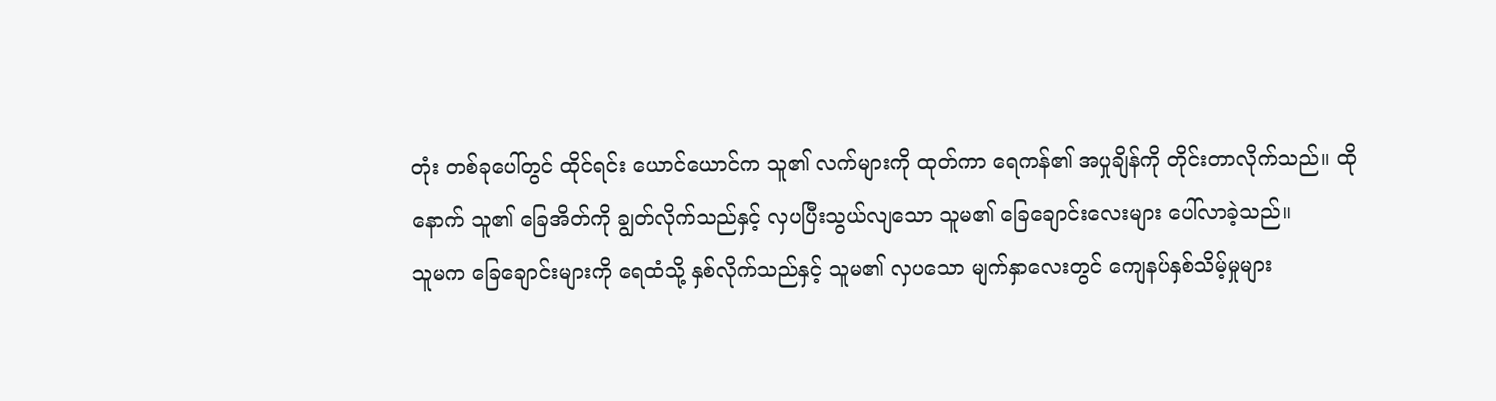တုံး တစ်ခုပေါ်တွင် ထိုင်ရင်း ယောင်ယောင်က သူ၏ လက်များကို ထုတ်ကာ ရေကန်၏ အပှုချိန်ကို တိုင်းတာလိုက်သည်။ ထိုနောက် သူ၏ ခြေအိတ်ကို ချွတ်လိုက်သည်နှင့် လှပပြီးသွယ်လျသော သူမ၏ ခြေချောင်းလေးများ ပေါ်လာခဲ့သည်။
သူမက ခြေချောင်းများကို ရေထံသို့ နှစ်လိုက်သည်နှင့် သူမ၏ လှပသော မျက်နှာလေးတွင် ကျေနပ်နှစ်သိမ့်မှုများ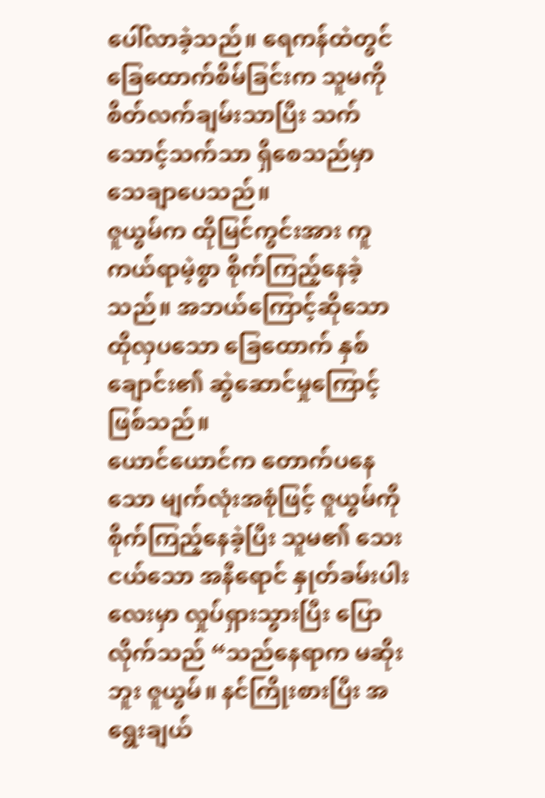ပေါ်လာခဲ့သည်။ ရေကန်ထဲတွင် ခြေထောက်စိမ်ခြင်းက သူမကို စိတ်လက်ချမ်းသာပြီး သက်သောင့်သက်သာ ရှိစေသည်မှာ သေချာပေသည်။
ဇူယွမ်က ထိုမြင်ကွင်းအား ကူကယ်ရာမဲ့စွာ စိုက်ကြည့်နေခဲ့သည်။ အဘယ်ကြောင့်ဆိုသော ထိုလှပသော ခြေထောက် နှစ်ချောင်း၏ ဆွဲဆောင်မှုကြောင့် ဖြစ်သည်။
ယောင်ယောင်က တောက်ပနေသော မျက်လုံးအစုံဖြင့် ဇူယွမ်ကို စိုက်ကြည့်နေခဲ့ပြီး သူမ၏ သေးငယ်သော အနီရောင် နှုတ်ခမ်းပါးလေးမှာ လှုပ်ရှားသွားပြီး ပြောလိုက်သည် “သည်နေရာက မဆိုးဘူး ဇူယွမ်။ နင်ကြိုးစားပြီး အရွေးချယ်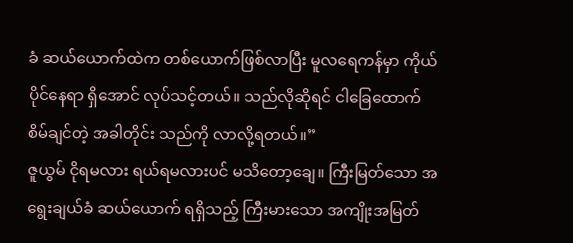ခံ ဆယ်ယောက်ထဲက တစ်ယောက်ဖြစ်လာပြီး မူလရေကန်မှာ ကိုယ်ပိုင်နေရာ ရှိအောင် လုပ်သင့်တယ်။ သည်လိုဆိုရင် ငါခြေထောက် စိမ်ချင်တဲ့ အခါတိုင်း သည်ကို လာလို့ရတယ်။”
ဇူယွမ် ငိုရမလား ရယ်ရမလားပင် မသိတော့ချေ။ ကြီးမြတ်သော အရွေးချယ်ခံ ဆယ်ယောက် ရရှိသည့် ကြီးမားသော အကျိုးအမြတ်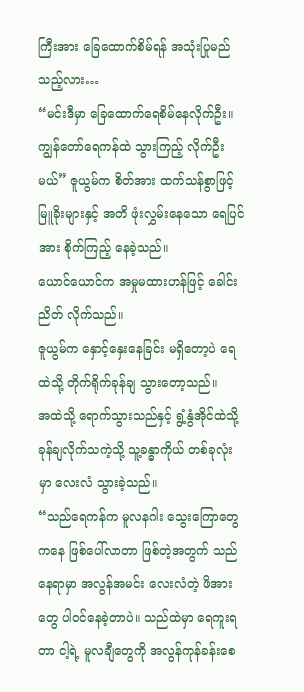ကြီးအား ခြေထောက်စိမ်ရန် အသုံးပြုမည်သည့်လား…
“မင်းဒီမှာ ခြေထောက်ရေစိမ်နေလိုက်ဦး။ ကျွန်တော်ရေကန်ထဲ သွားကြည့် လိုက်ဦးမယ်” ဇူယွမ်က စိတ်အား ထက်သန်စွာဖြင့် မြူခိုးများနှင့် အတိ ဖုံးလွှမ်းနေသော ရေပြင်အား စိုက်ကြည့် နေခဲ့သည်။
ယောင်ယောင်က အမှုမထားဟန်ဖြင့် ခေါင်းညိတ် လိုက်သည်။
ဇူယွမ်က နှောင့်နှေးနေခြင်း မရှိတော့ပဲ ရေထဲသို့ တိုက်ရိုက်ခုန်ချ သွားတော့သည်။
အထဲသို့ ရောက်သွားသည်နှင့် ရွံ့နွံအိုင်ထဲသို့ ခုန်ချလိုက်သကဲ့သို့ သူ့ခန္ဓာကိုယ် တစ်ခုလုံးမှာ လေးလံ သွားခဲ့သည်။
“သည်ရေကန်က မူလနဂါး သွေးကြောတွေကနေ ဖြစ်ပေါ်လာတာ ဖြစ်တဲ့အတွက် သည်နေရာမှာ အလွန်အမင်း လေးလံတဲ့ ဖိအားတွေ ပါဝင်နေခဲ့တာပဲ။ သည်ထဲမှာ ရေကူးရတာ ငါ့ရဲ့ မူလချီတွေကို အလွန်ကုန်ခန်းစေ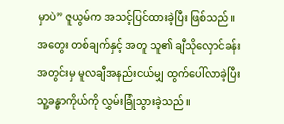မှာပဲ” ဇူယွမ်က အသင့်ပြင်ထားခဲ့ပြီး ဖြစ်သည်။ အတွေး တစ်ချက်နှင့် အတူ သူ၏ ချီသိုလှောင်ခန်းအတွင်းမှ မူလချီအနည်းငယ်မျှ ထွက်ပေါ်လာခဲ့ပြီး သူ့ခန္ဓာကိုယ်ကို လွှမ်းခြုံသွားခဲ့သည်။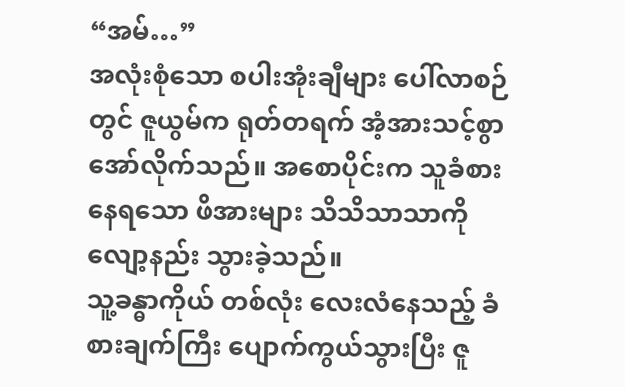“အမ်…”
အလုံးစုံသော စပါးအုံးချီများ ပေါ်လာစဉ်တွင် ဇူယွမ်က ရုတ်တရက် အံ့အားသင့်စွာ အော်လိုက်သည်။ အစောပိုင်းက သူခံစားနေရသော ဖိအားများ သိသိသာသာကို လျော့နည်း သွားခဲ့သည်။
သူ့ခန္ဓာကိုယ် တစ်လုံး လေးလံနေသည့် ခံစားချက်ကြီး ပျောက်ကွယ်သွားပြီး ဇူ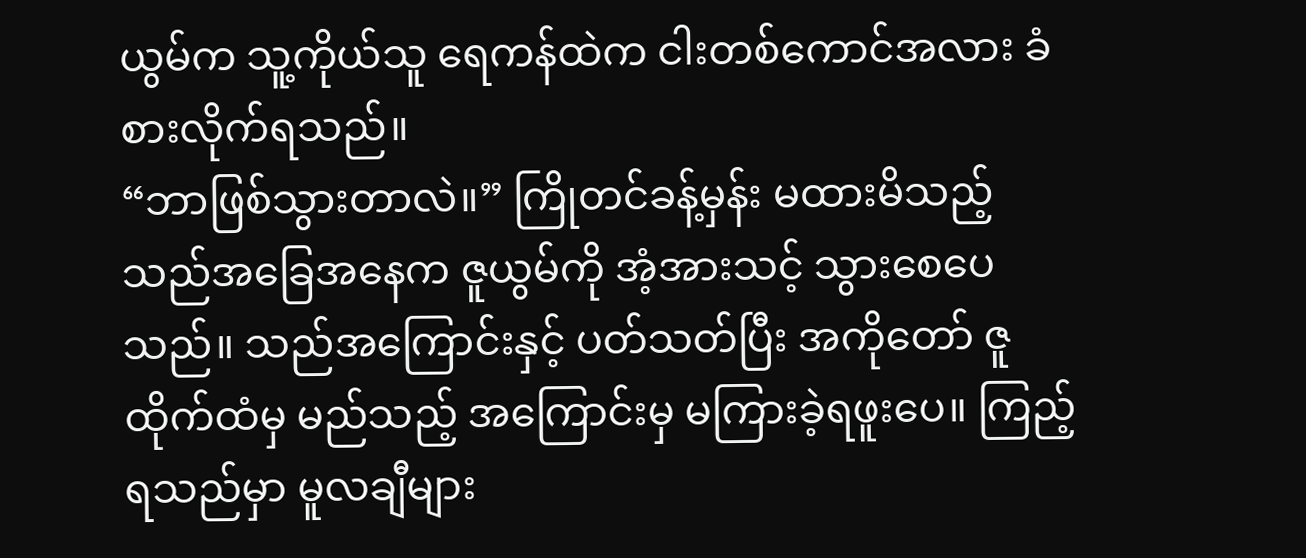ယွမ်က သူ့ကိုယ်သူ ရေကန်ထဲက ငါးတစ်ကောင်အလား ခံစားလိုက်ရသည်။
“ဘာဖြစ်သွားတာလဲ။” ကြိုတင်ခန့်မှန်း မထားမိသည့် သည်အခြေအနေက ဇူယွမ်ကို အံ့အားသင့် သွားစေပေသည်။ သည်အကြောင်းနှင့် ပတ်သတ်ပြီး အကိုတော် ဇူထိုက်ထံမှ မည်သည့် အကြောင်းမှ မကြားခဲ့ရဖူးပေ။ ကြည့်ရသည်မှာ မူလချီများ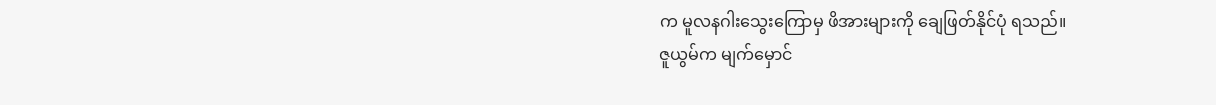က မူလနဂါးသွေးကြောမှ ဖိအားများကို ချေဖြတ်နိုင်ပုံ ရသည်။
ဇူယွမ်က မျက်မှောင်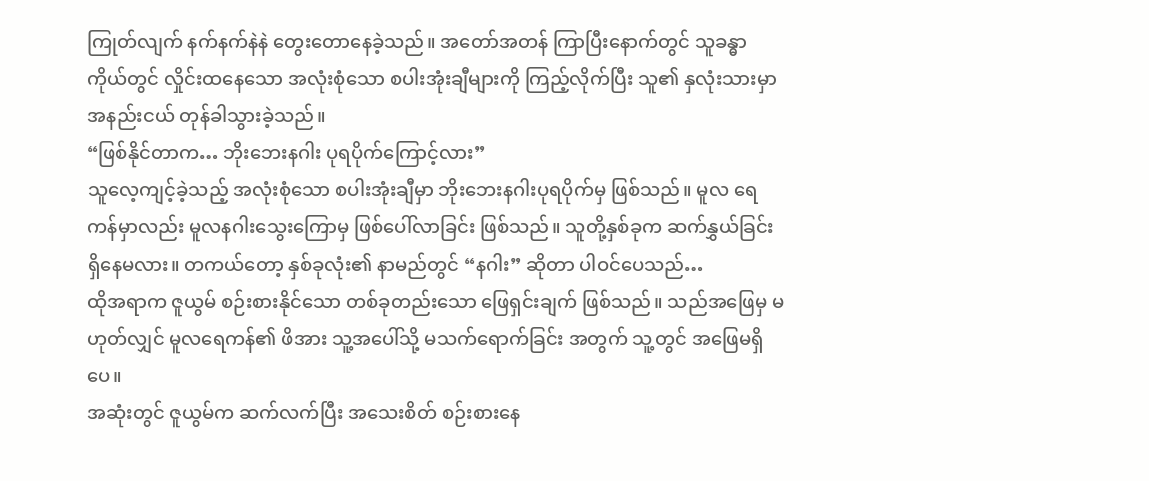ကြုတ်လျက် နက်နက်နဲနဲ တွေးတောနေခဲ့သည်။ အတော်အတန် ကြာပြီးနောက်တွင် သူခန္ဓာကိုယ်တွင် လှိုင်းထနေသော အလုံးစုံသော စပါးအုံးချီများကို ကြည့်လိုက်ပြီး သူ၏ နှလုံးသားမှာ အနည်းငယ် တုန်ခါသွားခဲ့သည်။
“ဖြစ်နိုင်တာက… ဘိုးဘေးနဂါး ပုရပိုက်ကြောင့်လား”
သူလေ့ကျင့်ခဲ့သည့် အလုံးစုံသော စပါးအုံးချီမှာ ဘိုးဘေးနဂါးပုရပိုက်မှ ဖြစ်သည်။ မူလ ရေကန်မှာလည်း မူလနဂါးသွေးကြောမှ ဖြစ်ပေါ်လာခြင်း ဖြစ်သည်။ သူတို့နှစ်ခုက ဆက်နွှယ်ခြင်း ရှိနေမလား။ တကယ်တော့ နှစ်ခုလုံး၏ နာမည်တွင် “နဂါး” ဆိုတာ ပါဝင်ပေသည်…
ထိုအရာက ဇူယွမ် စဉ်းစားနိုင်သော တစ်ခုတည်းသော ဖြေရှင်းချက် ဖြစ်သည်။ သည်အဖြေမှ မဟုတ်လျှင် မူလရေကန်၏ ဖိအား သူ့အပေါ်သို့ မသက်ရောက်ခြင်း အတွက် သူ့တွင် အဖြေမရှိပေ။
အဆုံးတွင် ဇူယွမ်က ဆက်လက်ပြီး အသေးစိတ် စဉ်းစားနေ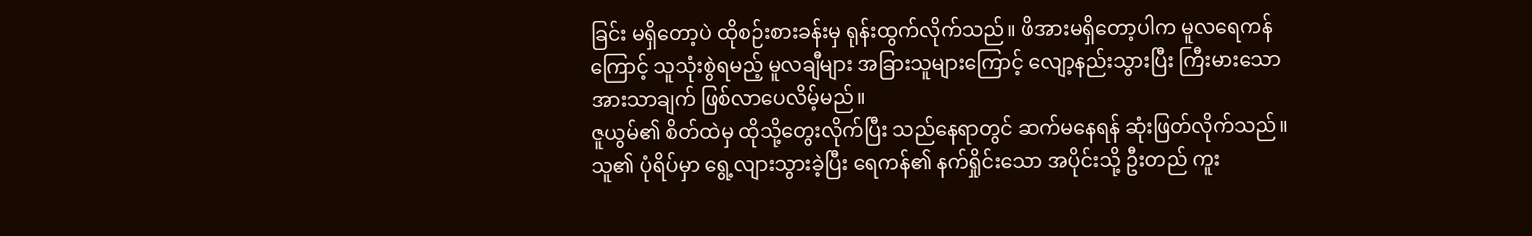ခြင်း မရှိတော့ပဲ ထိုစဉ်းစားခန်းမှ ရုန်းထွက်လိုက်သည်။ ဖိအားမရှိတော့ပါက မူလရေကန်ကြောင့် သူသုံးစွဲရမည့် မူလချီများ အခြားသူများကြောင့် လျော့နည်းသွားပြီး ကြီးမားသော အားသာချက် ဖြစ်လာပေလိမ့်မည်။
ဇူယွမ်၏ စိတ်ထဲမှ ထိုသို့တွေးလိုက်ပြီး သည်နေရာတွင် ဆက်မနေရန် ဆုံးဖြတ်လိုက်သည်။ သူ၏ ပုံရိပ်မှာ ရွေ့လျားသွားခဲ့ပြီး ရေကန်၏ နက်ရှိုင်းသော အပိုင်းသို့ ဦးတည် ကူး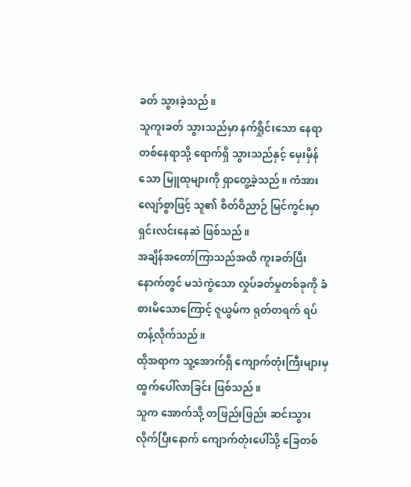ခတ် သွားခဲ့သည်။
သူကူးခတ် သွားသည်မှာ နက်ရှိုင်းသော နေရာတစ်နေရာသို့ ရောက်ရှိ သွားသည်နှင့် မှေးမှိန်သော မြူထုများကို ရှာတွေ့ခဲ့သည်။ ကံအားလျော်စွာဖြင့် သူ၏ စိတ်ဝိညာဉ် မြင်ကွင်းမှာ ရှင်းလင်းနေဆဲ ဖြစ်သည်။
အချိန်အတော်ကြာသည်အထိ ကူးခတ်ပြီးနောက်တွင် မသဲကွဲသော လှုပ်ခတ်မှုတစ်ခုကို ခံစားမိသောကြောင့် ဇူယွမ်က ရုတ်တရက် ရပ်တန့်လိုက်သည်။
ထိုအရာက သူ့အောက်ရှိ ကျောက်တုံးကြီးများမှ ထွက်ပေါ်လာခြင်း ဖြစ်သည်။
သူက အောက်သို့ တဖြည်းဖြည်း ဆင်းသွား လိုက်ပြီးနောက် ကျောက်တုံးပေါ်သို့ ခြေတစ်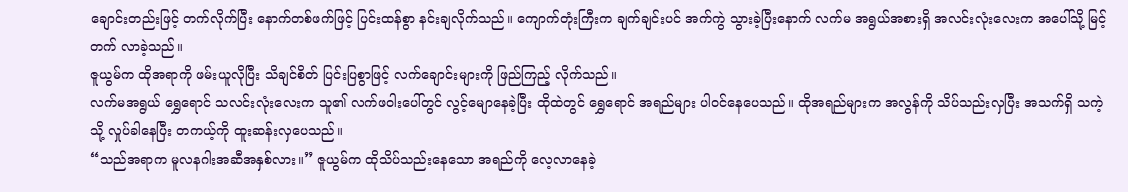ချောင်းတည်းဖြင့် တက်လိုက်ပြီး နောက်တစ်ဖက်ဖြင့် ပြင်းထန်စွာ နင်းချလိုက်သည်။ ကျောက်တုံးကြီးက ချက်ချင်းပင် အက်ကွဲ သွားခဲ့ပြီးနောက် လက်မ အရွယ်အစားရှိ အလင်းလုံးလေးက အပေါ်သို့ မြင့်တက် လာခဲ့သည်။
ဇူယွမ်က ထိုအရာကို ဖမ်းယူလိုပြီး သိချင်စိတ် ပြင်းပြစွာဖြင့် လက်ချောင်းများကို ဖြည်ကြည့် လိုက်သည်။
လက်မအရွယ် ရွှေရောင် သလင်းလုံးလေးက သူ၏ လက်ဖဝါးပေါ်တွင် လွင့်မျောနေခဲ့ပြီး ထိုထဲတွင် ရွှေရောင် အရည်များ ပါဝင်နေပေသည်။ ထိုအရည်များက အလွန်ကို သိပ်သည်းလှပြီး အသက်ရှိ သကဲ့သို့ လှုပ်ခါနေပြီး တကယ့်ကို ထူးဆန်းလှပေသည်။
“သည်အရာက မူလနဂါးအဆီအနှစ်လား။” ဇူယွမ်က ထိုသိပ်သည်းနေသော အရည်ကို လေ့လာနေခဲ့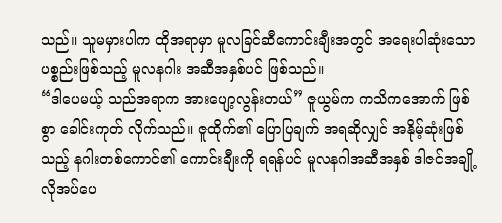သည်။ သူမမှားပါက ထိုအရာမှာ မူလခြင်ဆီကောင်းချီးအတွင် အရေးပါဆုံးသော ပစ္စည်းဖြစ်သည့် မူလနဂါး အဆီအနှစ်ပင် ဖြစ်သည်။
“ဒါပေမယ့် သည်အရာက အားပျော့လွန်းတယ်” ဇူယွမ်က ကသိကအောက် ဖြစ်စွာ ခေါင်းကုတ် လိုက်သည်။ ဇူထိုက်၏ ပြောပြချက် အရဆိုလျှင် အနိုမ့်ဆုံးဖြစ်သည့် နဂါးတစ်ကောင်၏ ကောင်းချီးကို ရရန်ပင် မူလနဂါအဆီအနှစ် ဒါဇင်အချို့ လိုအပ်ပေ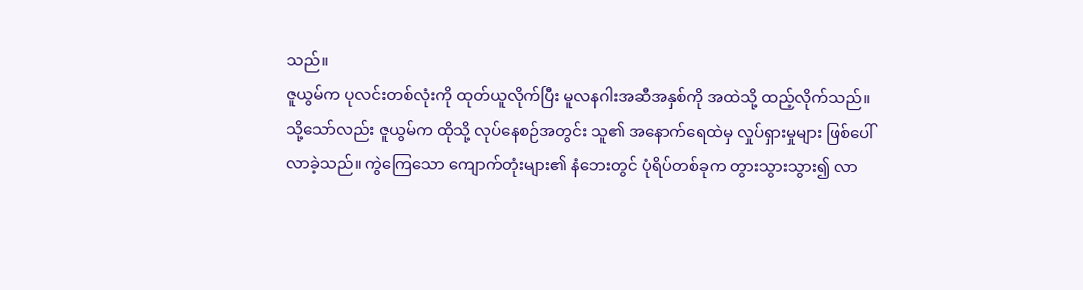သည်။
ဇူယွမ်က ပုလင်းတစ်လုံးကို ထုတ်ယူလိုက်ပြီး မူလနဂါးအဆီအနှစ်ကို အထဲသို့ ထည့်လိုက်သည်။
သို့သော်လည်း ဇူယွမ်က ထိုသို့ လုပ်နေစဉ်အတွင်း သူ၏ အနောက်ရေထဲမှ လှုပ်ရှားမှုများ ဖြစ်ပေါ် လာခဲ့သည်။ ကွဲကြေသော ကျောက်တုံးများ၏ နံဘေးတွင် ပုံရိပ်တစ်ခုက တွားသွားသွား၍ လာ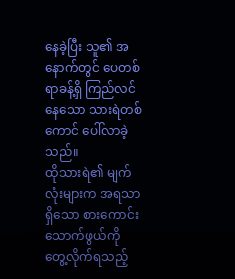နေခဲ့ပြီး သူ၏ အနောက်တွင် ပေတစ်ရာခန့်ရှိ ကြည်လင်နေသော သားရဲတစ်ကောင် ပေါ်လာခဲ့သည်။
ထိုသားရဲ၏ မျက်လုံးများက အရသာ ရှိသော စားကောင်း သောက်ဖွယ်ကို တွေ့လိုက်ရသည့်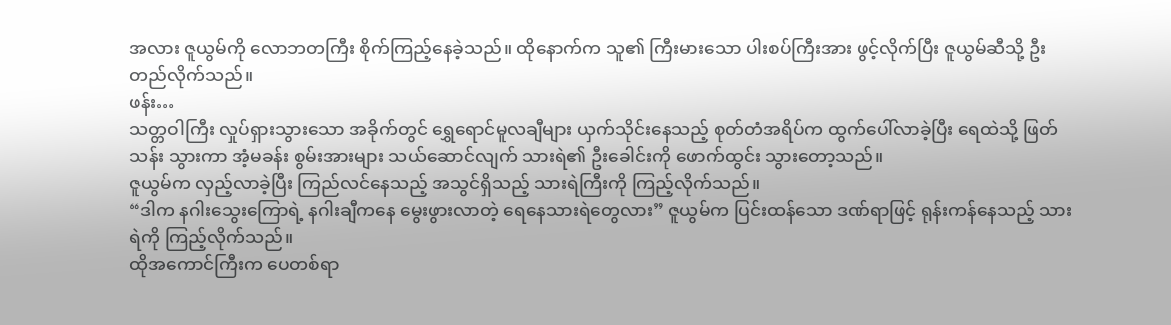အလား ဇူယွမ်ကို လောဘတကြီး စိုက်ကြည့်နေခဲ့သည်။ ထိုနောက်က သူ၏ ကြီးမားသော ပါးစပ်ကြီးအား ဖွင့်လိုက်ပြီး ဇူယွမ်ဆီသို့ ဦးတည်လိုက်သည်။
ဖန်း…
သတ္တဝါကြီး လှုပ်ရှားသွားသော အခိုက်တွင် ရွှေရောင်မူလချီများ ယှက်သိုင်းနေသည့် စုတ်တံအရိပ်က ထွက်ပေါ်လာခဲ့ပြီး ရေထဲသို့ ဖြတ်သန်း သွားကာ အံ့မခန်း စွမ်းအားများ သယ်ဆောင်လျက် သားရဲ၏ ဦးခေါင်းကို ဖောက်ထွင်း သွားတော့သည်။
ဇူယွမ်က လှည့်လာခဲ့ပြီး ကြည်လင်နေသည့် အသွင်ရှိသည့် သားရဲကြီးကို ကြည့်လိုက်သည်။
“ဒါက နဂါးသွေးကြောရဲ့ နဂါးချီကနေ မွေးဖွားလာတဲ့ ရေနေသားရဲတွေလား” ဇူယွမ်က ပြင်းထန်သော ဒဏ်ရာဖြင့် ရုန်းကန်နေသည့် သားရဲကို ကြည့်လိုက်သည်။
ထိုအကောင်ကြီးက ပေတစ်ရာ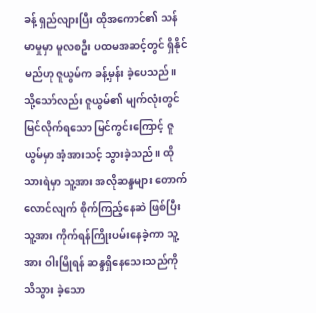ခန့် ရှည်လျားပြီး ထိုအကောင်၏ သန်မာမှုမှာ မူလစဦး ပထမအဆင့်တွင် ရှိနိုင်မည်ဟု ဇူယွမ်က ခန့်မှန်း ခဲ့ပေသည်။
သို့သော်လည်း ဇူယွမ်၏ မျက်လုံးတွင် မြင်လိုက်ရသော မြင်ကွင်းကြောင့် ဇူယွမ်မှာ အံ့အားသင့် သွားခဲ့သည်။ ထိုသားရဲမှာ သူ့အား အလိုဆန္ဒများ တောက်လောင်လျက် စိုက်ကြည့်နေဆဲ ဖြစ်ပြီး သူ့အား ကိုက်ရန်ကြိုးပမ်းနေခဲ့ကာ သူ့အား ဝါးမြိုရန် ဆန္ဒရှိနေသေးသည်ကို သိသွား ခဲ့သော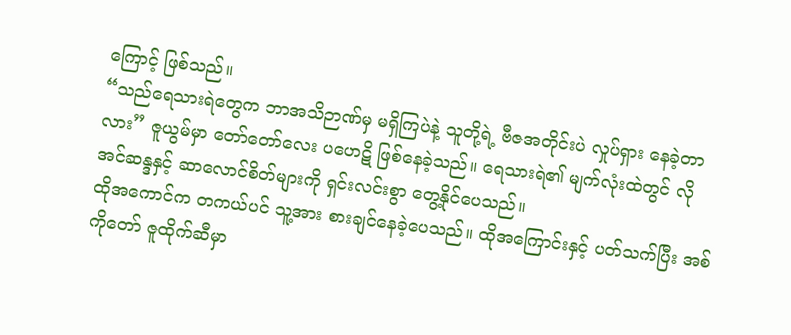ကြောင့် ဖြစ်သည်။
“သည်ရေသားရဲတွေက ဘာအသိဉာဏ်မှ မရှိကြပဲနဲ့ သူတို့ရဲ့ ဗီဇအတိုင်းပဲ လှုပ်ရှား နေခဲ့တာလား” ဇူယွမ်မှာ တော်တော်လေး ပဟေဋိ ဖြစ်နေခဲ့သည်။ ရေသားရဲ၏ မျက်လုံးထဲတွင် လိုအင်ဆန္ဒနှင့် ဆာလောင်စိတ်များကို ရှင်းလင်းစွာ တွေ့နိုင်ပေသည်။
ထိုအကောင်က တကယ်ပင် သူ့အား စားချင်နေခဲ့ပေသည်။ ထိုအကြောင်းနှင့် ပတ်သက်ပြီး အစ်ကိုတော် ဇူထိုက်ဆီမှာ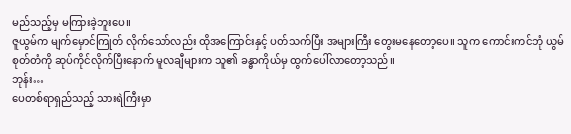မည်သည့်မှ မကြားခဲ့ဘူးပေ။
ဇူယွမ်က မျက်မှောင်ကြုတ် လိုက်သော်လည်း ထိုအကြောင်းနှင့် ပတ်သက်ပြီး အများကြီး တွေးမနေတော့ပေ။ သူက ကောင်းကင်ဘုံ ယွမ်စုတ်တံကို ဆုပ်ကိုင်လိုက်ပြီးနောက် မူလချီများက သူ၏ ခန္ဓာကိုယ်မှ ထွက်ပေါ်လာတော့သည်။
ဘုန်း…
ပေတစ်ရာရှည်သည့် သားရဲကြီးမှာ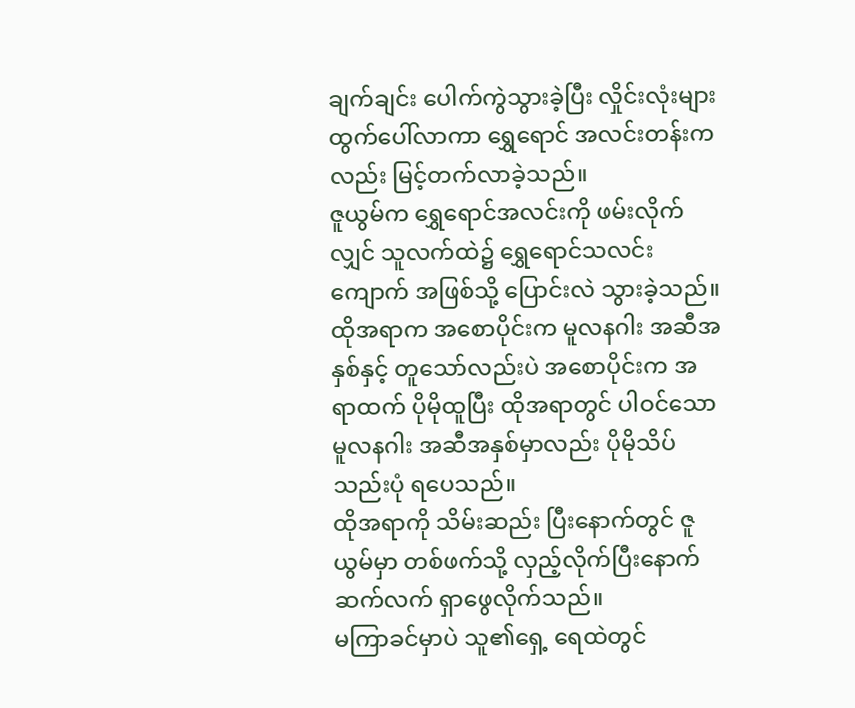ချက်ချင်း ပေါက်ကွဲသွားခဲ့ပြီး လှိုင်းလုံးများ ထွက်ပေါ်လာကာ ရွှေရောင် အလင်းတန်းကလည်း မြင့်တက်လာခဲ့သည်။
ဇူယွမ်က ရွှေရောင်အလင်းကို ဖမ်းလိုက်လျှင် သူလက်ထဲ၌ ရွှေရောင်သလင်းကျောက် အဖြစ်သို့ ပြောင်းလဲ သွားခဲ့သည်။ ထိုအရာက အစောပိုင်းက မူလနဂါး အဆီအနှစ်နှင့် တူသော်လည်းပဲ အစောပိုင်းက အရာထက် ပိုမိုထူပြီး ထိုအရာတွင် ပါဝင်သော မူလနဂါး အဆီအနှစ်မှာလည်း ပိုမိုသိပ်သည်းပုံ ရပေသည်။
ထိုအရာကို သိမ်းဆည်း ပြီးနောက်တွင် ဇူယွမ်မှာ တစ်ဖက်သို့ လှည့်လိုက်ပြီးနောက် ဆက်လက် ရှာဖွေလိုက်သည်။
မကြာခင်မှာပဲ သူ၏ရှေ့ ရေထဲတွင်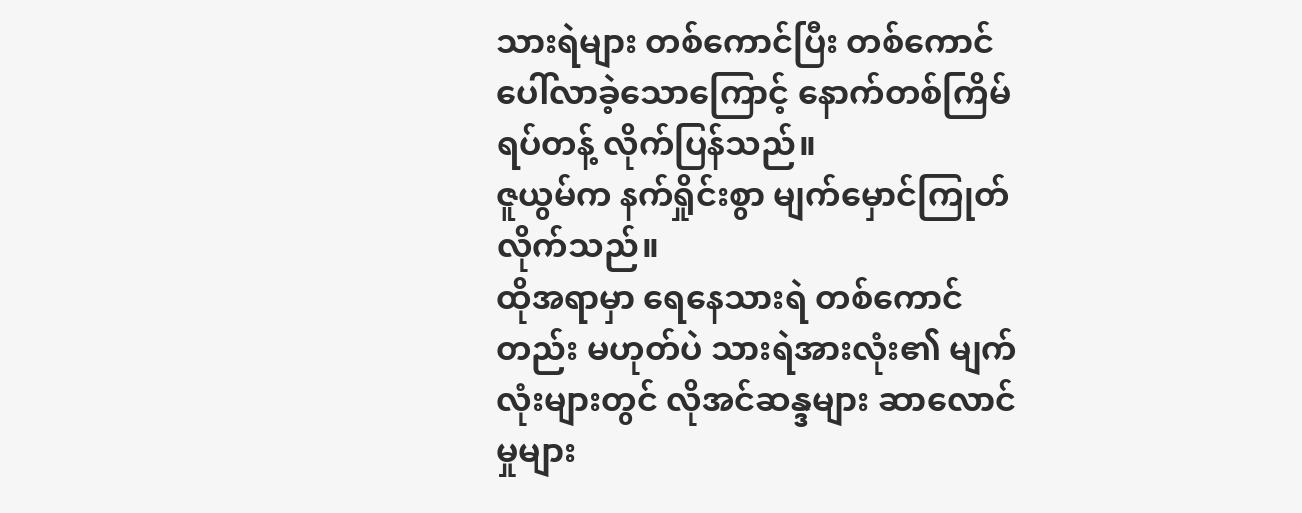သားရဲများ တစ်ကောင်ပြီး တစ်ကောင် ပေါ်လာခဲ့သောကြောင့် နောက်တစ်ကြိမ် ရပ်တန့် လိုက်ပြန်သည်။
ဇူယွမ်က နက်ရှိုင်းစွာ မျက်မှောင်ကြုတ် လိုက်သည်။
ထိုအရာမှာ ရေနေသားရဲ တစ်ကောင်တည်း မဟုတ်ပဲ သားရဲအားလုံး၏ မျက်လုံးများတွင် လိုအင်ဆန္ဒများ ဆာလောင်မှုများ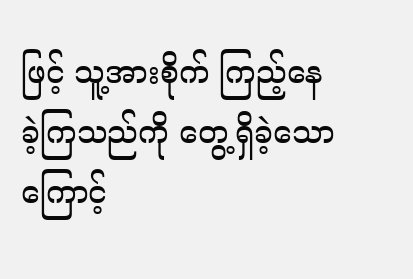ဖြင့် သူ့အားစိုက် ကြည့်နေခဲ့ကြသည်ကို တွေ့ရှိခဲ့သောကြောင့်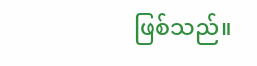ဖြစ်သည်။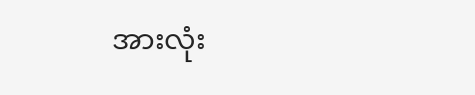အားလုံး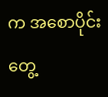က အစောပိုင်းတွေ့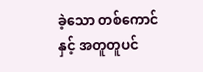ခဲ့သော တစ်ကောင်နှင့် အတူတူပင်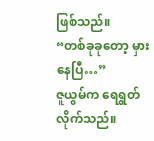ဖြစ်သည်။
“တစ်ခုခုတော့ မှားနေပြီ…”
ဇူယွမ်က ရေရွတ်လိုက်သည်။